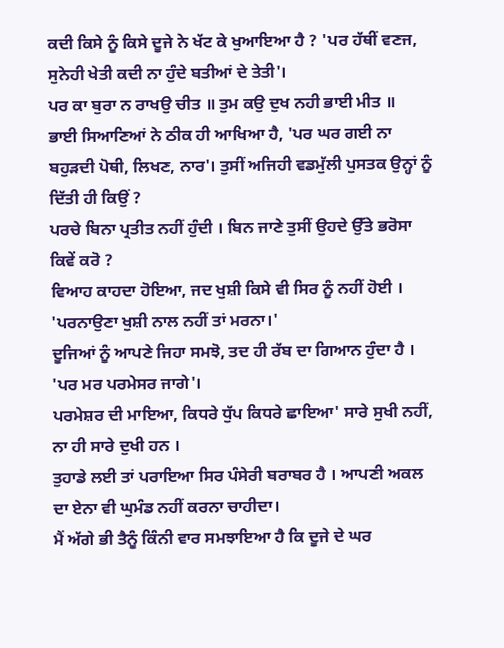ਕਦੀ ਕਿਸੇ ਨੂੰ ਕਿਸੇ ਦੂਜੇ ਨੇ ਖੱਟ ਕੇ ਖੁਆਇਆ ਹੈ ? 'ਪਰ ਹੱਥੀਂ ਵਣਜ, ਸੁਨੇਹੀ ਖੇਤੀ ਕਦੀ ਨਾ ਹੁੰਦੇ ਬਤੀਆਂ ਦੇ ਤੇਤੀ'।
ਪਰ ਕਾ ਬੁਰਾ ਨ ਰਾਖਉ ਚੀਤ ॥ ਤੁਮ ਕਉ ਦੁਖ ਨਹੀ ਭਾਈ ਮੀਤ ॥
ਭਾਈ ਸਿਆਣਿਆਂ ਨੇ ਠੀਕ ਹੀ ਆਖਿਆ ਹੈ, 'ਪਰ ਘਰ ਗਈ ਨਾ ਬਹੁੜਦੀ ਪੋਥੀ, ਲਿਖਣ, ਨਾਰ'। ਤੁਸੀਂ ਅਜਿਹੀ ਵਡਮੁੱਲੀ ਪੁਸਤਕ ਉਨ੍ਹਾਂ ਨੂੰ ਦਿੱਤੀ ਹੀ ਕਿਉਂ ?
ਪਰਚੇ ਬਿਨਾ ਪ੍ਰਤੀਤ ਨਹੀਂ ਹੁੰਦੀ । ਬਿਨ ਜਾਣੇ ਤੁਸੀਂ ਉਹਦੇ ਉੱਤੇ ਭਰੋਸਾ ਕਿਵੇਂ ਕਰੋ ?
ਵਿਆਹ ਕਾਹਦਾ ਹੋਇਆ, ਜਦ ਖੁਸ਼ੀ ਕਿਸੇ ਵੀ ਸਿਰ ਨੂੰ ਨਹੀਂ ਹੋਈ । 'ਪਰਨਾਉਣਾ ਖੁਸ਼ੀ ਨਾਲ ਨਹੀਂ ਤਾਂ ਮਰਨਾ।'
ਦੂਜਿਆਂ ਨੂੰ ਆਪਣੇ ਜਿਹਾ ਸਮਝੋ, ਤਦ ਹੀ ਰੱਬ ਦਾ ਗਿਆਨ ਹੁੰਦਾ ਹੈ । 'ਪਰ ਮਰ ਪਰਮੇਸਰ ਜਾਗੇ'।
ਪਰਮੇਸ਼ਰ ਦੀ ਮਾਇਆ, ਕਿਧਰੇ ਧੁੱਪ ਕਿਧਰੇ ਛਾਇਆ' ਸਾਰੇ ਸੁਖੀ ਨਹੀਂ, ਨਾ ਹੀ ਸਾਰੇ ਦੁਖੀ ਹਨ ।
ਤੁਹਾਡੇ ਲਈ ਤਾਂ ਪਰਾਇਆ ਸਿਰ ਪੰਸੇਰੀ ਬਰਾਬਰ ਹੈ । ਆਪਣੀ ਅਕਲ ਦਾ ਏਨਾ ਵੀ ਘੁਮੰਡ ਨਹੀਂ ਕਰਨਾ ਚਾਹੀਦਾ।
ਮੈਂ ਅੱਗੇ ਭੀ ਤੈਨੂੰ ਕਿੰਨੀ ਵਾਰ ਸਮਝਾਇਆ ਹੈ ਕਿ ਦੂਜੇ ਦੇ ਘਰ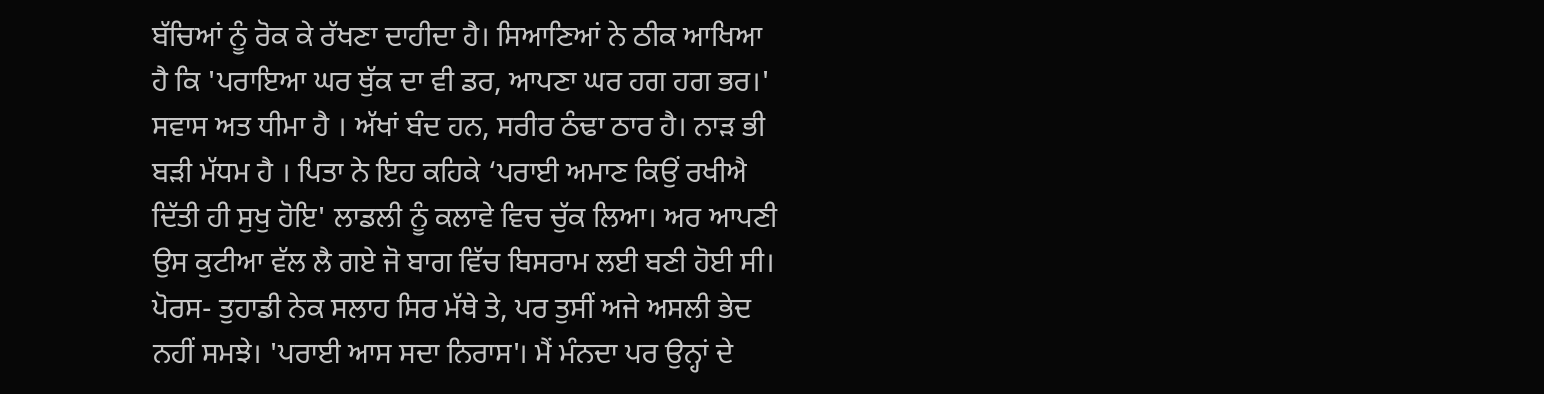ਬੱਚਿਆਂ ਨੂੰ ਰੋਕ ਕੇ ਰੱਖਣਾ ਦਾਹੀਦਾ ਹੈ। ਸਿਆਣਿਆਂ ਨੇ ਠੀਕ ਆਖਿਆ ਹੈ ਕਿ 'ਪਰਾਇਆ ਘਰ ਥੁੱਕ ਦਾ ਵੀ ਡਰ, ਆਪਣਾ ਘਰ ਹਗ ਹਗ ਭਰ।'
ਸਵਾਸ ਅਤ ਧੀਮਾ ਹੈ । ਅੱਖਾਂ ਬੰਦ ਹਨ, ਸਰੀਰ ਠੰਢਾ ਠਾਰ ਹੈ। ਨਾੜ ਭੀ ਬੜੀ ਮੱਧਮ ਹੈ । ਪਿਤਾ ਨੇ ਇਹ ਕਹਿਕੇ ‘ਪਰਾਈ ਅਮਾਣ ਕਿਉਂ ਰਖੀਐ ਦਿੱਤੀ ਹੀ ਸੁਖੁ ਹੋਇ' ਲਾਡਲੀ ਨੂੰ ਕਲਾਵੇ ਵਿਚ ਚੁੱਕ ਲਿਆ। ਅਰ ਆਪਣੀ ਉਸ ਕੁਟੀਆ ਵੱਲ ਲੈ ਗਏ ਜੋ ਬਾਗ ਵਿੱਚ ਬਿਸਰਾਮ ਲਈ ਬਣੀ ਹੋਈ ਸੀ।
ਪੋਰਸ- ਤੁਹਾਡੀ ਨੇਕ ਸਲਾਹ ਸਿਰ ਮੱਥੇ ਤੇ, ਪਰ ਤੁਸੀਂ ਅਜੇ ਅਸਲੀ ਭੇਦ ਨਹੀਂ ਸਮਝੇ। 'ਪਰਾਈ ਆਸ ਸਦਾ ਨਿਰਾਸ'। ਮੈਂ ਮੰਨਦਾ ਪਰ ਉਨ੍ਹਾਂ ਦੇ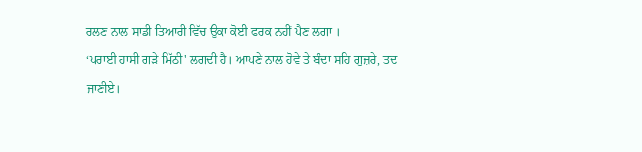ਰਲਣ ਨਾਲ ਸਾਡੀ ਤਿਆਰੀ ਵਿੱਚ ਉਕਾ ਕੋਈ ਫਰਕ ਨਹੀਂ ਪੈਣ ਲਗਾ ।
‘ਪਰਾਈ ਹਾਸੀ ਗੜੇ ਮਿੱਠੀ' ਲਗਦੀ ਹੈ। ਆਪਣੇ ਨਾਲ ਹੋਵੇ ਤੇ ਬੰਦਾ ਸਹਿ ਗੁਜ਼ਰੇ, ਤਦ ਜਾਣੀਏ।